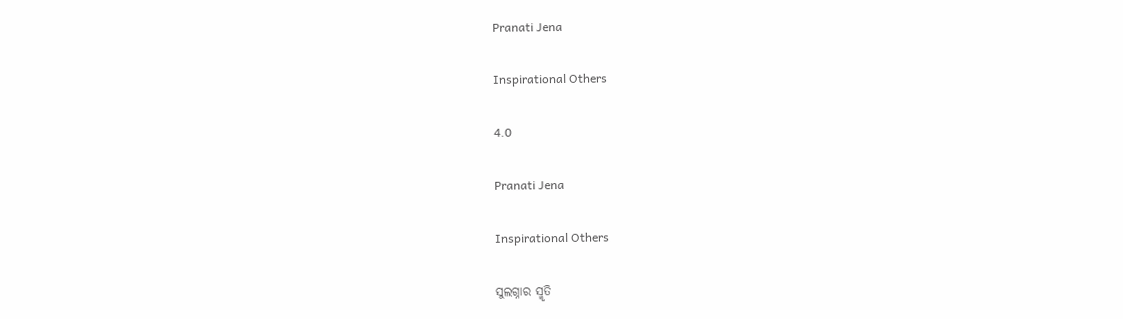Pranati Jena

Inspirational Others

4.0

Pranati Jena

Inspirational Others

ସୁଲଗ୍ନାର ସ୍ମୃତି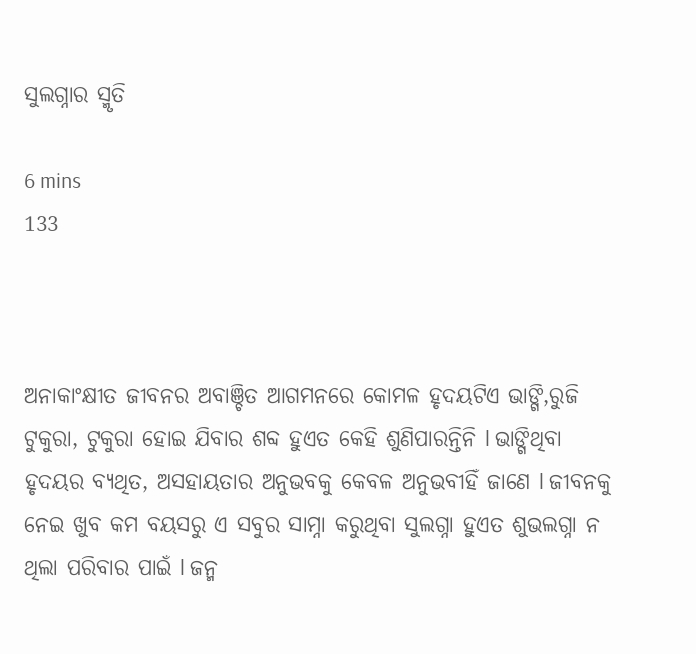ସୁଲଗ୍ନାର ସ୍ମୃତି

6 mins
133



ଅନାକାଂକ୍ଷୀତ ଜୀବନର ଅବାଞ୍ଚିତ ଆଗମନରେ କୋମଳ ହୃଦୟଟିଏ ଭାଙ୍ଗି,ରୁଜି ଟୁକୁରା, ଟୁକୁରା ହୋଇ ଯିବାର ଶବ୍ଦ ହୁଏତ କେହି ଶୁଣିପାରନ୍ତିନି l ଭାଙ୍ଗିଥିବା ହୃଦୟର ବ୍ୟଥିତ, ଅସହାୟତାର ଅନୁଭବକୁ କେବଳ ଅନୁଭବୀହିଁ ଜାଣେ l ଜୀବନକୁ ନେଇ ଖୁବ କମ ବୟସରୁ ଏ ସବୁର ସାମ୍ନା କରୁଥିବା ସୁଲଗ୍ନା ହୁଏତ ଶୁଭଲଗ୍ନା ନ ଥିଲା ପରିବାର ପାଇଁ l ଜନ୍ମ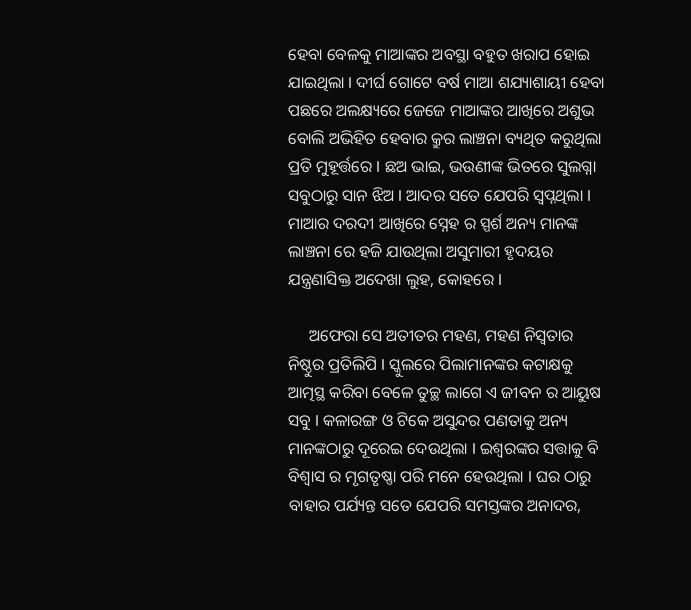ହେବା ବେଳକୁ ମାଆଙ୍କର ଅବସ୍ଥା ବହୁତ ଖରାପ ହୋଇ ଯାଇଥିଲା l ଦୀର୍ଘ ଗୋଟେ ବର୍ଷ ମାଆ ଶଯ୍ୟାଶାୟୀ ହେବା ପଛରେ ଅଲକ୍ଷ୍ୟରେ ଜେଜେ ମାଆଙ୍କର ଆଖିରେ ଅଶୁଭ ବୋଲି ଅଭିହିତ ହେବାର କ୍ରୁର ଲାଞ୍ଚନା ବ୍ୟଥିତ କରୁଥିଲା ପ୍ରତି ମୁହୂର୍ତ୍ତରେ l ଛଅ ଭାଇ, ଭଉଣୀଙ୍କ ଭିତରେ ସୁଲଗ୍ନା ସବୁଠାରୁ ସାନ ଝିଅ l ଆଦର ସତେ ଯେପରି ସ୍ବପ୍ନଥିଲା l ମାଆର ଦରଦୀ ଆଖିରେ ସ୍ନେହ ର ସ୍ପର୍ଶ ଅନ୍ୟ ମାନଙ୍କ ଲାଞ୍ଚନା ରେ ହଜି ଯାଉଥିଲା ଅସୁମାରୀ ହୃଦୟର ଯନ୍ତ୍ରଣାସିକ୍ତ ଅଦେଖା ଲୁହ, କୋହରେ l

     ଅଫେରା ସେ ଅତୀତର ମହଣ, ମହଣ ନିସ୍ଵତାର ନିଷ୍ଠୁର ପ୍ରତିଲିପି l ସ୍କୁଲରେ ପିଲାମାନଙ୍କର କଟାକ୍ଷକୁ ଆତ୍ମସ୍ଥ କରିବା ବେଳେ ତୁଚ୍ଛ ଲାଗେ ଏ ଜୀବନ ର ଆୟୁଷ ସବୁ l କଳାରଙ୍ଗ ଓ ଟିକେ ଅସୁନ୍ଦର ପଣତାକୁ ଅନ୍ୟ ମାନଙ୍କଠାରୁ ଦୂରେଇ ଦେଉଥିଲା l ଇଶ୍ୱରଙ୍କର ସତ୍ତାକୁ ବି ବିଶ୍ୱାସ ର ମୃଗତୃଷ୍ଣା ପରି ମନେ ହେଉଥିଲା l ଘର ଠାରୁ ବାହାର ପର୍ଯ୍ୟନ୍ତ ସତେ ଯେପରି ସମସ୍ତଙ୍କର ଅନାଦର,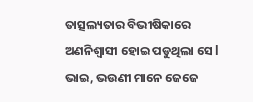ତାତ୍ସଲ୍ୟତାର ବିଭୀଷିକାରେ ଅଣନିଶ୍ୱାସୀ ହୋଇ ପଡୁଥିଲା ସେ l ଭାଇ, ଭଉଣୀ ମାନେ ଜେଜେ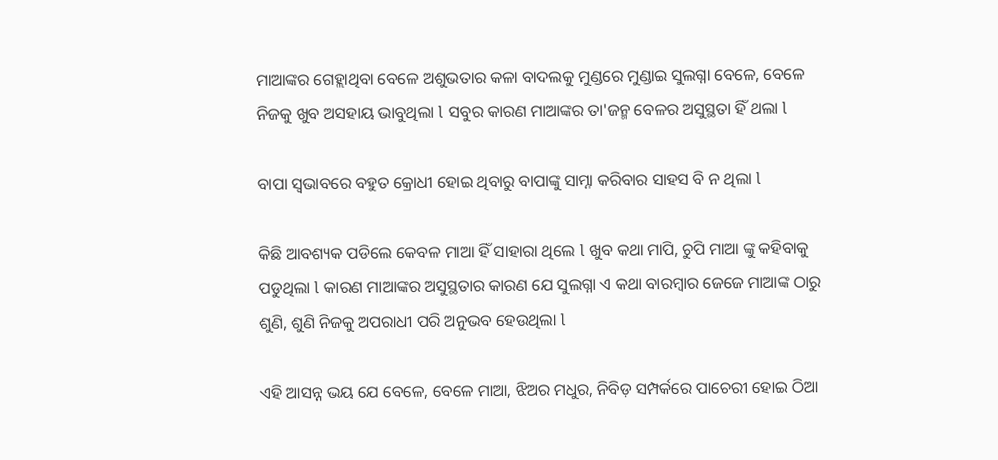ମାଆଙ୍କର ଗେହ୍ଲାଥିବା ବେଳେ ଅଶୁଭତାର କଳା ବାଦଲକୁ ମୁଣ୍ଡରେ ମୁଣ୍ଡାଇ ସୁଲଗ୍ନା ବେଳେ, ବେଳେ ନିଜକୁ ଖୁବ ଅସହାୟ ଭାବୁଥିଲା l ସବୁର କାରଣ ମାଆଙ୍କର ତା'ଜନ୍ମ ବେଳର ଅସୁସ୍ଥତା ହିଁ ଥଲା l

ବାପା ସ୍ୱଭାବରେ ବହୁତ କ୍ରୋଧୀ ହୋଇ ଥିବାରୁ ବାପାଙ୍କୁ ସାମ୍ନା କରିବାର ସାହସ ବି ନ ଥିଲା l

କିଛି ଆବଶ୍ୟକ ପଡିଲେ କେବଳ ମାଆ ହିଁ ସାହାରା ଥିଲେ l ଖୁବ କଥା ମାପି, ଚୁପି ମାଆ ଙ୍କୁ କହିବାକୁ ପଡୁଥିଲା l କାରଣ ମାଆଙ୍କର ଅସୁସ୍ଥତାର କାରଣ ଯେ ସୁଲଗ୍ନା ଏ କଥା ବାରମ୍ବାର ଜେଜେ ମାଆଙ୍କ ଠାରୁ ଶୁଣି, ଶୁଣି ନିଜକୁ ଅପରାଧୀ ପରି ଅନୁଭବ ହେଉଥିଲା l

ଏହି ଆସନ୍ନ ଭୟ ଯେ ବେଳେ, ବେଳେ ମାଆ, ଝିଅର ମଧୁର, ନିବିଡ଼ ସମ୍ପର୍କରେ ପାଚେରୀ ହୋଇ ଠିଆ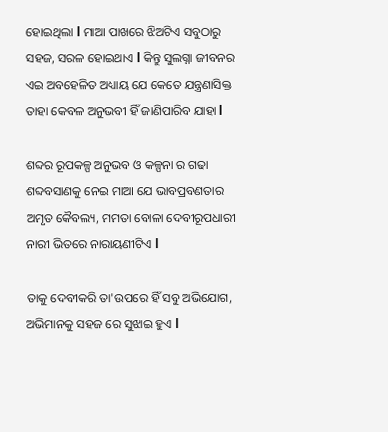ହୋଇଥିଲା l ମାଆ ପାଖରେ ଝିଅଟିଏ ସବୁଠାରୁ ସହଜ, ସରଳ ହୋଇଥାଏ l କିନ୍ତୁ ସୁଲଗ୍ନା ଜୀବନର ଏଇ ଅବହେଳିତ ଅଧ୍ୟାୟ ଯେ କେତେ ଯନ୍ତ୍ରଣାସିକ୍ତ ତାହା କେବଳ ଅନୁଭବୀ ହିଁ ଜାଣିପାରିବ ଯାହା l

ଶବ୍ଦର ରୂପକଳ୍ପ ଅନୁଭବ ଓ କଳ୍ପନା ର ଗଢା ଶବ୍ଦବସାଣକୁ ନେଇ ମାଆ ଯେ ଭାବପ୍ରବଣତାର ଅମୃତ କୈବଲ୍ୟ, ମମତା ବୋଳା ଦେବୀରୂପଧାରୀ ନାରୀ ଭିତରେ ନାରାୟଣୀଟିଏ l

ତାକୁ ଦେବୀକରି ତା'ଉପରେ ହିଁ ସବୁ ଅଭିଯୋଗ, ଅଭିମାନକୁ ସହଜ ରେ ସୁଝାଇ ହୁଏ l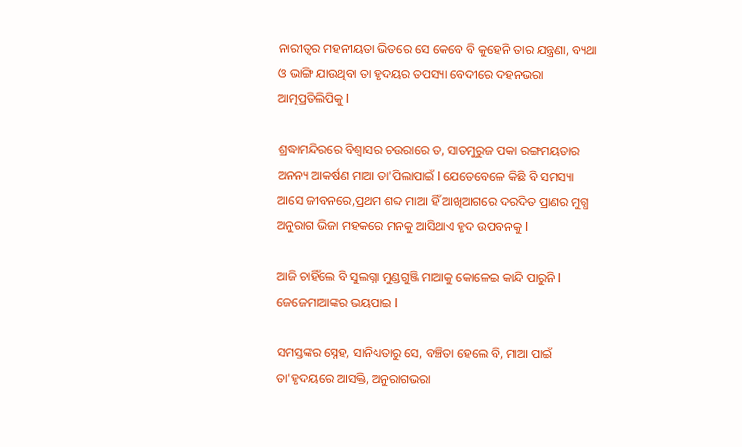ନାରୀତ୍ୱର ମହନୀୟତା ଭିତରେ ସେ କେବେ ବି କୁହେନି ତାର ଯନ୍ତ୍ରଣା, ବ୍ୟଥା ଓ ଭାଙ୍ଗି ଯାଉଥିବା ତା ହୃଦୟର ତପସ୍ୟା ବେଦୀରେ ଦହନଭରା ଆତ୍ମପ୍ରତିଲିପିକୁ l

ଶ୍ରଦ୍ଧାମନ୍ଦିରରେ ବିଶ୍ୱାସର ଚଉରାରେ ତ, ସାତମୁରୁଜ ପକା ରଙ୍ଗମୟତାର ଅନନ୍ୟ ଆକର୍ଷଣ ମାଆ ତା'ପିଲାପାଇଁ l ଯେତେବେଳେ କିଛି ବି ସମସ୍ୟା ଆସେ ଜୀବନରେ,ପ୍ରଥମ ଶବ୍ଦ ମାଆ ହିଁ ଆଖିଆଗରେ ଦରଦିତ ପ୍ରାଣର ମୁଗ୍ଧ ଅନୁରାଗ ଭିଜା ମହକରେ ମନକୁ ଆସିଥାଏ ହୃଦ ଉପବନକୁ l

ଆଜି ଚାହିଁଲେ ବି ସୁଲଗ୍ନା ମୁଣ୍ଡଗୁଞ୍ଜି ମାଆକୁ କୋଳେଇ କାନ୍ଦି ପାରୁନି l ଜେଜେମାଆଙ୍କର ଭୟପାଇ l

ସମସ୍ତଙ୍କର ସ୍ନେହ, ସାନିଧ୍ୟତାରୁ ସେ, ବଞ୍ଚିତା ହେଲେ ବି, ମାଆ ପାଇଁ ତା'ହୃଦୟରେ ଆସକ୍ତି, ଅନୁରାଗଭରା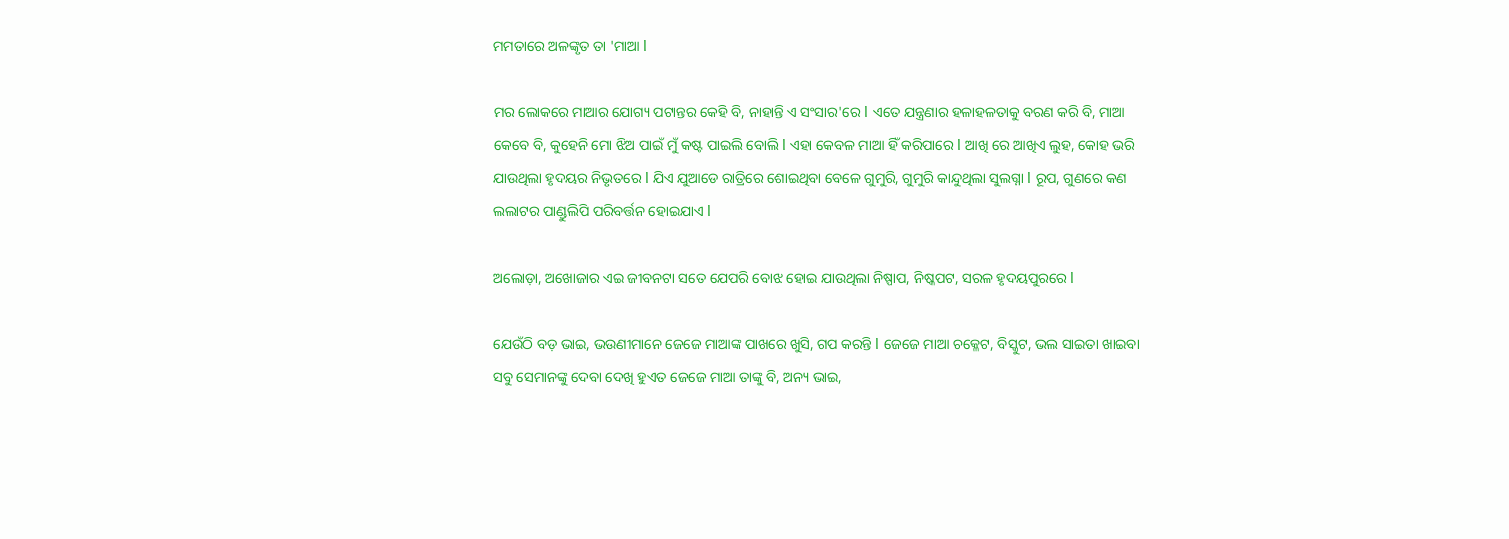ମମତାରେ ଅଳଙ୍କୃତ ତା 'ମାଆ l

ମର ଲୋକରେ ମାଆର ଯୋଗ୍ୟ ପଟାନ୍ତର କେହି ବି, ନାହାନ୍ତି ଏ ସଂସାର'ରେ l ଏତେ ଯନ୍ତ୍ରଣାର ହଳାହଳତାକୁ ବରଣ କରି ବି, ମାଆ କେବେ ବି, କୁହେନି ମୋ ଝିଅ ପାଇଁ ମୁଁ କଷ୍ଟ ପାଇଲି ବୋଲି l ଏହା କେବଳ ମାଆ ହିଁ କରିପାରେ l ଆଖି ରେ ଆଖିଏ ଲୁହ, କୋହ ଭରି ଯାଉଥିଲା ହୃଦୟର ନିଭୃତରେ l ଯିଏ ଯୁଆଡେ ରାତ୍ରିରେ ଶୋଇଥିବା ବେଳେ ଗୁମୁରି, ଗୁମୁରି କାନ୍ଦୁଥିଲା ସୁଲଗ୍ନା l ରୂପ, ଗୁଣରେ କଣ ଲଲାଟର ପାଣ୍ଡୁଲିପି ପରିବର୍ତ୍ତନ ହୋଇଯାଏ l

ଅଲୋଡ଼ା, ଅଖୋଜାର ଏଇ ଜୀବନଟା ସତେ ଯେପରି ବୋଝ ହୋଇ ଯାଉଥିଲା ନିଷ୍ପାପ, ନିଷ୍କପଟ, ସରଳ ହୃଦୟପୁରରେ l

ଯେଉଁଠି ବଡ଼ ଭାଇ, ଭଉଣୀମାନେ ଜେଜେ ମାଆଙ୍କ ପାଖରେ ଖୁସି, ଗପ କରନ୍ତି l ଜେଜେ ମାଆ ଚକ୍ଳେଟ, ବିସ୍କୁଟ, ଭଲ ସାଇତା ଖାଇବା ସବୁ ସେମାନଙ୍କୁ ଦେବା ଦେଖି ହୁଏତ ଜେଜେ ମାଆ ତାଙ୍କୁ ବି, ଅନ୍ୟ ଭାଇ,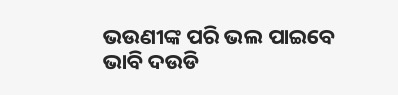ଭଉଣୀଙ୍କ ପରି ଭଲ ପାଇବେ ଭାବି ଦଉଡି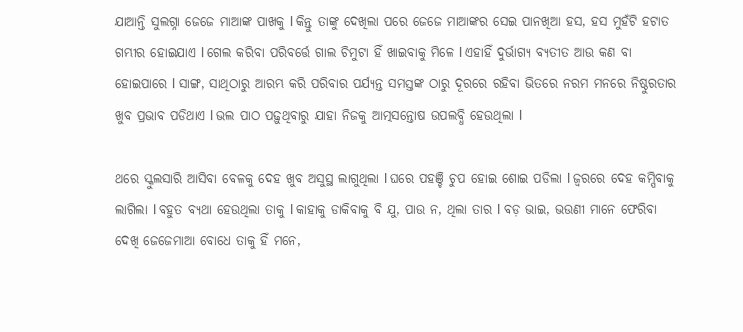ଯାଆନ୍ତି ସୁଲଗ୍ନା ଜେଜେ ମାଆଙ୍କ ପାଖକୁ l କିନ୍ତୁ ତାଙ୍କୁ ଦେଖିଲା ପରେ ଜେଜେ ମାଆଙ୍କର ସେଇ ପାନଖିଆ ହସ, ହସ ମୁହଁଟି ହଟାତ ଗମ୍ଭୀର ହୋଇଯାଏ l ଗେଲ କରିବା ପରିବର୍ତ୍ତେ ଗାଲ ଚିମୁଟା ହିଁ ଖାଇବାକୁ ମିଳେ l ଏହାହିଁ ଦୁର୍ଭାଗ୍ୟ ବ୍ୟତୀତ ଆଉ କଣ ବା ହୋଇପାରେ l ସାଙ୍ଗ, ସାଥିଠାରୁ ଆରମ୍ଭ କରି ପରିବାର ପର୍ଯ୍ୟନ୍ତ ସମସ୍ତଙ୍କ ଠାରୁ ଦୂରରେ ରହିବା ଭିତରେ ନରମ ମନରେ ନିଷ୍ଠୁରତାର ଖୁବ ପ୍ରଭାବ ପଡିଥାଏ l ଭଲ ପାଠ ପଢ଼ୁଥିବାରୁ ଯାହା ନିଜକୁ ଆତ୍ମସନ୍ତୋଷ ଉପଲବ୍ଧି ହେଉଥିଲା l

ଥରେ ସ୍କୁଲସାରି ଆସିବା ବେଳକୁ ଦେହ ଖୁବ ଅସୁସ୍ଥ ଲାଗୁଥିଲା l ଘରେ ପହଞ୍ଚି ଚୁପ ହୋଇ ଶୋଇ ପଡିଲା l ଜ୍ୱରରେ ଦେହ କମ୍ପିବାକୁ ଲାଗିଲା l ବହୁତ ବ୍ୟଥା ହେଉଥିଲା ତାକୁ l କାହାକୁ ଡାକିବାକୁ ବି ଯୁ, ପାଉ ନ, ଥିଲା ତାର l ବଡ଼ ଭାଇ, ଭଉଣୀ ମାନେ ଫେରିବା ଦେଖି ଜେଜେମାଆ ବୋଧେ ତାକୁ ହିଁ ମନେ,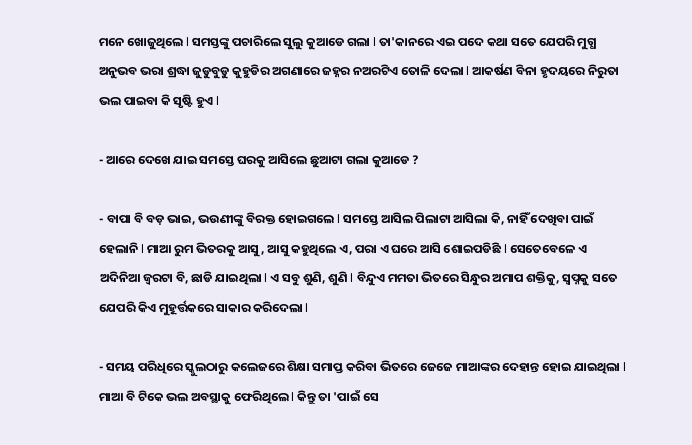ମନେ ଖୋଜୁଥିଲେ l ସମସ୍ତଙ୍କୁ ପଚାରିଲେ ସୁଲୁ କୁଆଡେ ଗଲା l ତା'କାନରେ ଏଇ ପଦେ କଥା ସତେ ଯେପରି ମୁଗ୍ଧ ଅନୁଭବ ଭରା ଶ୍ରଦ୍ଧା ଜୁଡୁବୁଡୁ କୁହୁଡିର ଅଗଣାରେ ଜହ୍ନର ନଅରଟିଏ ତୋଳି ଦେଲା l ଆକର୍ଷଣ ବିନା ହୃଦୟରେ ନିରୁତା ଭଲ ପାଇବା କି ସୃଷ୍ଟି ହୁଏ l

- ଆରେ ଦେଖେ ଯାଇ ସମସ୍ତେ ଘରକୁ ଆସିଲେ ଛୁଆଟା ଗଲା କୁଆଡେ ?

- ବାପା ବି ବଡ଼ ଭାଇ, ଭଉଣୀଙ୍କୁ ବିରକ୍ତ ହୋଇଗଲେ l ସମସ୍ତେ ଆସିଲ ପିଲାଟା ଆସିଲା କି, ନାହିଁ ଦେଖିବା ପାଇଁ ହେଲାନି l ମାଆ ରୁମ ଭିତରକୁ ଆସୁ, ଆସୁ କହୁଥିଲେ ଏ, ପରା ଏ ଘରେ ଆସି ଶୋଇପଡିଛି l ସେତେବେଳେ ଏ ଅଦିନିଆ ଜ୍ୱରଟା ବି, ଛାଡି ଯାଇଥିଲା l ଏ ସବୁ ଶୁଣି, ଶୁଣି l ବିନ୍ଦୁଏ ମମତା ଭିତରେ ସିନ୍ଧୁର ଅମାପ ଶକ୍ତିକୁ, ସ୍ବପ୍ନକୁ ସତେ ଯେପରି କିଏ ମୁହୂର୍ତ୍ତକରେ ସାକାର କରିଦେଲା l

- ସମୟ ପରିଧିରେ ସ୍କୁଲଠାରୁ କଲେଜରେ ଶିକ୍ଷା ସମାପ୍ତ କରିବା ଭିତରେ ଜେଜେ ମାଆଙ୍କର ଦେହାନ୍ତ ହୋଇ ଯାଇଥିଲା l ମାଆ ବି ଟିକେ ଭଲ ଅବସ୍ଥାକୁ ଫେରିଥିଲେ l କିନ୍ତୁ ତା 'ପାଇଁ ସେ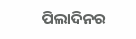ପିଲାଦିନର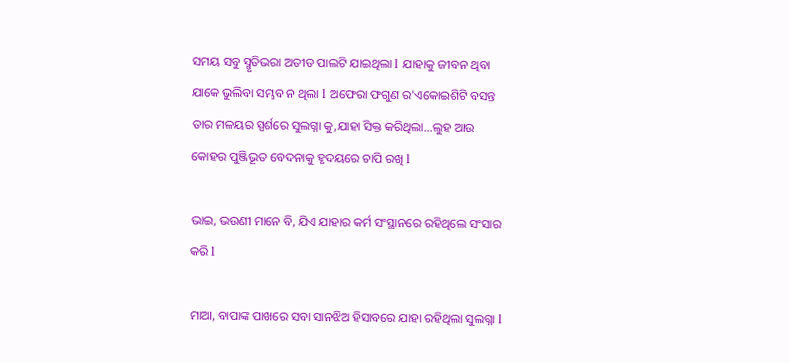ସମୟ ସବୁ ସ୍ମୃତିଭରା ଅତୀତ ପାଲଟି ଯାଇଥିଲା l ଯାହାକୁ ଜୀବନ ଥିବା ଯାକେ ଭୁଲିବା ସମ୍ଭବ ନ ଥିଲା l ଅଫେରା ଫଗୁଣ ର'ଏକୋଇଶିଟି ବସନ୍ତ ତାର ମଳୟର ସ୍ପର୍ଶରେ ସୁଲଗ୍ନା କୁ,ଯାହା ସିକ୍ତ କରିଥିଲା...ଲୁହ ଆଉ କୋହର ପୁଞ୍ଜିଭୂତ ବେଦନାକୁ ହୃଦୟରେ ଚାପି ରଖି l

ଭାଇ, ଭଉଣୀ ମାନେ ବି, ଯିଏ ଯାହାର କର୍ମ ସଂସ୍ଥାନରେ ରହିଥିଲେ ସଂସାର କରି l

ମାଆ, ବାପାଙ୍କ ପାଖରେ ସବା ସାନଝିଅ ହିସାବରେ ଯାହା ରହିଥିଲା ସୁଲଗ୍ନା l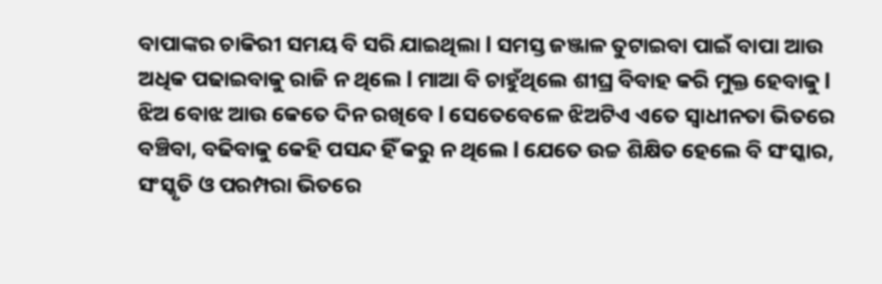ବାପାଙ୍କର ଚାକିରୀ ସମୟ ବି ସରି ଯାଇଥିଲା l ସମସ୍ତ ଜଞ୍ଜାଳ ତୁଟାଇବା ପାଇଁ ବାପା ଆଉ ଅଧିକ ପଢାଇବାକୁ ରାଜି ନ ଥିଲେ l ମାଆ ବି ଚାହୁଁଥିଲେ ଶୀଘ୍ର ବିବାହ କରି ମୁକ୍ତ ହେବାକୁ l ଝିଅ ବୋଝ ଆଉ କେତେ ଦିନ ରଖିବେ l ସେତେବେଳେ ଝିଅଟିଏ ଏତେ ସ୍ୱାଧୀନତା ଭିତରେ ବଞ୍ଚିବା, ବଢିବାକୁ କେହି ପସନ୍ଦ ହିଁ କରୁ ନ ଥିଲେ l ଯେତେ ଉଚ୍ଚ ଶିକ୍ଷିତ ହେଲେ ବି ସଂସ୍କାର, ସଂସ୍କୃତି ଓ ପରମ୍ପରା ଭିତରେ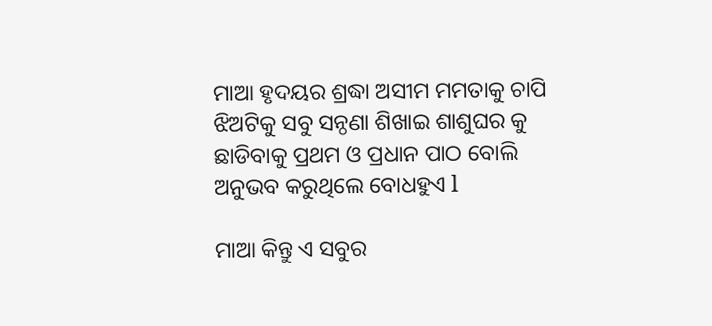ମାଆ ହୃଦୟର ଶ୍ରଦ୍ଧା ଅସୀମ ମମତାକୁ ଚାପି ଝିଅଟିକୁ ସବୁ ସନ୍ଠଣା ଶିଖାଇ ଶାଶୁଘର କୁ ଛାଡିବାକୁ ପ୍ରଥମ ଓ ପ୍ରଧାନ ପାଠ ବୋଲି ଅନୁଭବ କରୁଥିଲେ ବୋଧହୁଏ l

ମାଆ କିନ୍ତୁ ଏ ସବୁର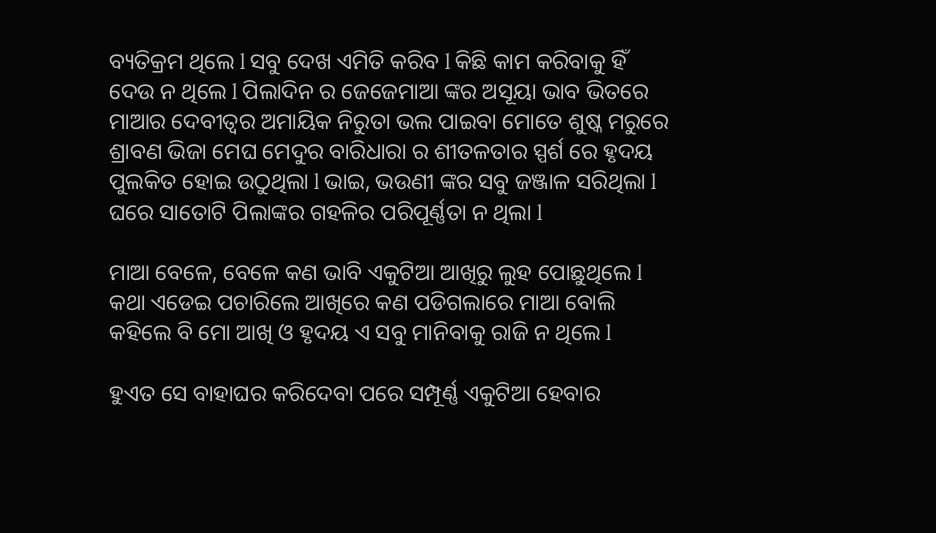ବ୍ୟତିକ୍ରମ ଥିଲେ l ସବୁ ଦେଖ ଏମିତି କରିବ l କିଛି କାମ କରିବାକୁ ହିଁ ଦେଉ ନ ଥିଲେ l ପିଲାଦିନ ର ଜେଜେମାଆ ଙ୍କର ଅସୂୟା ଭାବ ଭିତରେ ମାଆର ଦେବୀତ୍ବର ଅମାୟିକ ନିରୁତା ଭଲ ପାଇବା ମୋତେ ଶୁଷ୍କ ମରୁରେ ଶ୍ରାବଣ ଭିଜା ମେଘ ମେଦୁର ବାରିଧାରା ର ଶୀତଳତାର ସ୍ପର୍ଶ ରେ ହୃଦୟ ପୁଲକିତ ହୋଇ ଉଠୁଥିଲା l ଭାଇ, ଭଉଣୀ ଙ୍କର ସବୁ ଜଞ୍ଜାଳ ସରିଥିଲା l ଘରେ ସାତୋଟି ପିଲାଙ୍କର ଗହଳିର ପରିପୂର୍ଣ୍ଣତା ନ ଥିଲା l

ମାଆ ବେଳେ, ବେଳେ କଣ ଭାବି ଏକୁଟିଆ ଆଖିରୁ ଲୁହ ପୋଛୁଥିଲେ l କଥା ଏଡେଇ ପଚାରିଲେ ଆଖିରେ କଣ ପଡିଗଲାରେ ମାଆ ବୋଲି କହିଲେ ବି ମୋ ଆଖି ଓ ହୃଦୟ ଏ ସବୁ ମାନିବାକୁ ରାଜି ନ ଥିଲେ l

ହୁଏତ ସେ ବାହାଘର କରିଦେବା ପରେ ସମ୍ପୂର୍ଣ୍ଣ ଏକୁଟିଆ ହେବାର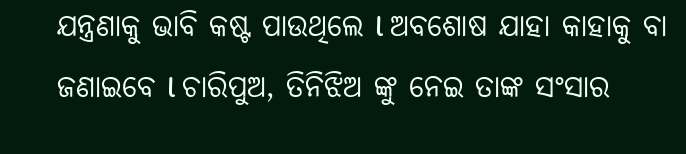ଯନ୍ତ୍ରଣାକୁ ଭାବି କଷ୍ଟ ପାଉଥିଲେ l ଅବଶୋଷ ଯାହା କାହାକୁ ବା ଜଣାଇବେ l ଚାରିପୁଅ, ତିନିଝିଅ ଙ୍କୁ ନେଇ ତାଙ୍କ ସଂସାର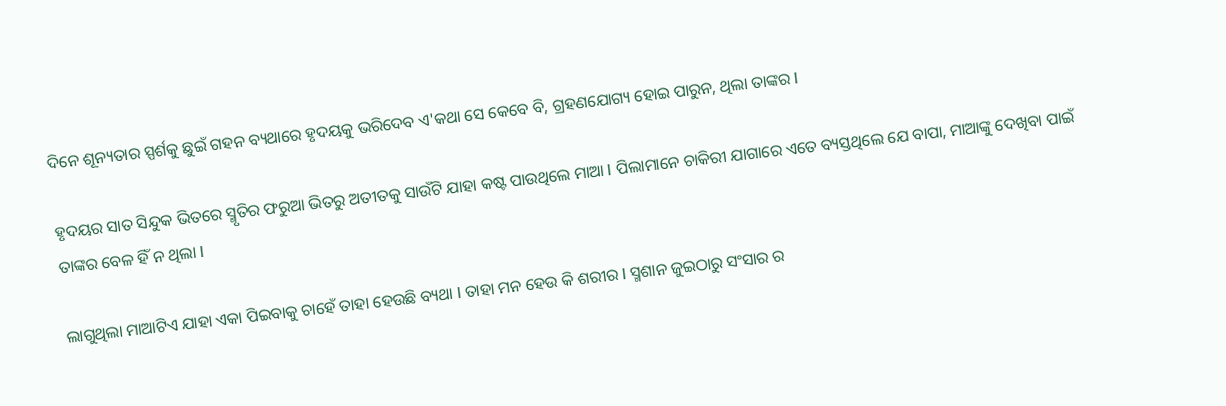ଦିନେ ଶୂନ୍ୟତାର ସ୍ପର୍ଶକୁ ଛୁଇଁ ଗହନ ବ୍ୟଥାରେ ହୃଦୟକୁ ଭରିଦେବ ଏ'କଥା ସେ କେବେ ବି, ଗ୍ରହଣଯୋଗ୍ୟ ହୋଇ ପାରୁନ, ଥିଲା ତାଙ୍କର l

ହୃଦୟର ସାତ ସିନ୍ଦୁକ ଭିତରେ ସ୍ମୃତିର ଫରୁଆ ଭିତରୁ ଅତୀତକୁ ସାଉଁଟି ଯାହା କଷ୍ଟ ପାଉଥିଲେ ମାଆ l ପିଲାମାନେ ଚାକିରୀ ଯାଗାରେ ଏତେ ବ୍ୟସ୍ତଥିଲେ ଯେ ବାପା, ମାଆଙ୍କୁ ଦେଖିବା ପାଇଁ ତାଙ୍କର ବେଳ ହିଁ ନ ଥିଲା l

ଲାଗୁଥିଲା ମାଆଟିଏ ଯାହା ଏକା ପିଇବାକୁ ଚାହେଁ ତାହା ହେଉଛି ବ୍ୟଥା l ତାହା ମନ ହେଉ କି ଶରୀର l ସ୍ମଶାନ ଜୁଇଠାରୁ ସଂସାର ର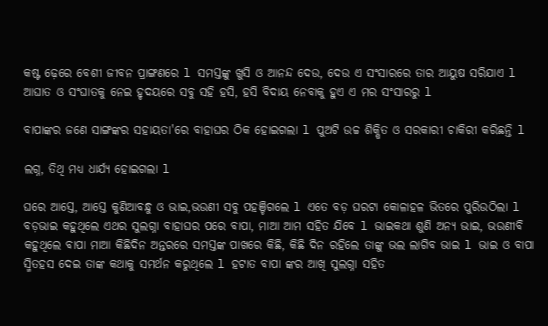କଷ୍ଟ ଢ଼େରେ ବେଶୀ ଜୀବନ ପ୍ରାଙ୍ଗଣରେ l ସମସ୍ତଙ୍କୁ ଖୁସି ଓ ଆନନ୍ଦ ଦେଉ, ଦେଉ ଏ ସଂସାରରେ ତାର ଆୟୁଷ ସରିଯାଏ l ଆଘାତ ଓ ସଂଘାତକୁ ନେଇ ହୃଦୟରେ ସବୁ ସହି ହସି, ହସି ବିଦାୟ ନେବାକୁ ହୁଏ ଏ ମର ସଂସାରରୁ l

ବାପାଙ୍କର ଜଣେ ସାଙ୍ଗଙ୍କର ସହାୟତା'ରେ ବାହାଘର ଠିକ ହୋଇଗଲା l ପୁଅଟି ଉଚ୍ଚ ଶିକ୍ଷିତ ଓ ସରକାରୀ ଚାକିରୀ କରିଛନ୍ତି l

ଲଗ୍ନ, ତିଥି ମଧ୍ୟ ଧାର୍ଯ୍ୟ ହୋଇଗଲା l

ଘରେ ଆସ୍ତେ, ଆସ୍ତେ କୁଣିଆବନ୍ଧୁ ଓ ଭାଇ,ଭଉଣୀ ସବୁ ପହଞ୍ଚିଗଲେ l ଏତେ ବଡ଼ ଘରଟା କୋଳାହଳ ଭିତରେ ପୁରିଉଠିଲା l ବଡ଼ଭାଇ କହୁଥିଲେ ଏଥର ସୁଲଗ୍ନା ବାହାଘର ପରେ ବାପା, ମାଆ ଆମ ସହିତ ଯିବେ l ଭାଇକଥା ଶୁଣି ଅନ୍ୟ ଭାଇ, ଭଉଣୀବି କହୁଥିଲେ ବାପା ମାଆ କିଛିଦିନ ଅନ୍ତରରେ ସମସ୍ତଙ୍କ ପାଖରେ କିଛି, କିଛି ଦିନ ରହିଲେ ତାଙ୍କୁ ଭଲ ଲାଗିବ ଭାଇ l ଭାଇ ଓ ବାପା ସ୍ମିତହସ ଦେଇ ତାଙ୍କ କଥାକୁ ସମର୍ଥନ କରୁଥିଲେ l ହଟାତ ବାପା ଙ୍କର ଆଖି ସୁଲଗ୍ନା ସହିତ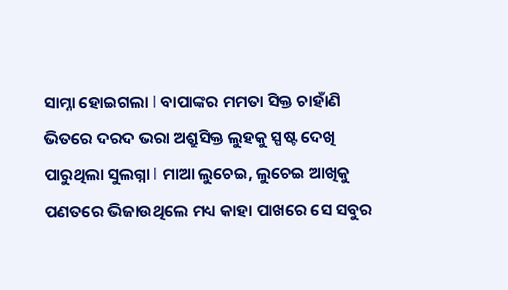ସାମ୍ନା ହୋଇଗଲା l ବାପାଙ୍କର ମମତା ସିକ୍ତ ଚାହାଁଣି ଭିତରେ ଦରଦ ଭରା ଅଶ୍ରୁସିକ୍ତ ଲୁହକୁ ସ୍ପଷ୍ଟ ଦେଖି ପାରୁଥିଲା ସୁଲଗ୍ନା l ମାଆ ଲୁଚେଇ, ଲୁଚେଇ ଆଖିକୁ ପଣତରେ ଭିଜାଉଥିଲେ ମଧ୍ୟ କାହା ପାଖରେ ସେ ସବୁର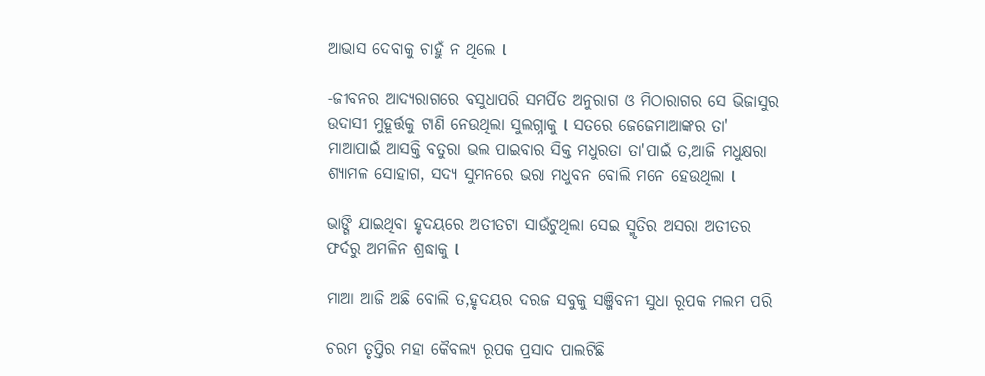ଆଭାସ ଦେବାକୁ ଚାହୁଁ ନ ଥିଲେ l

-ଜୀବନର ଆଦ୍ୟରାଗରେ ବସୁଧାପରି ସମର୍ପିତ ଅନୁରାଗ ଓ ମିଠାରାଗର ସେ ଭିଜାସୁର ଉଦାସୀ ମୁହୂର୍ତ୍ତକୁ ଟାଣି ନେଉଥିଲା ସୁଲଗ୍ନାକୁ l ସତରେ ଜେଜେମାଆଙ୍କର ତା' ମାଆପାଇଁ ଆସକ୍ତି ବତୁରା ଭଲ ପାଇବାର ସିକ୍ତ ମଧୁରତା ତା'ପାଇଁ ତ,ଆଜି ମଧୁକ୍ଷରା ଶ୍ୟାମଳ ସୋହାଗ, ସଦ୍ୟ ସୁମନରେ ଭରା ମଧୁବନ ବୋଲି ମନେ ହେଉଥିଲା l

ଭାଙ୍ଗି ଯାଇଥିବା ହୃଦୟରେ ଅତୀତଟା ସାଉଁଟୁଥିଲା ସେଇ ସ୍ମୃତିର ଅସରା ଅତୀତର ଫର୍ଦରୁ ଅମଳିନ ଶ୍ରଦ୍ଧାକୁ l

ମାଆ ଆଜି ଅଛି ବୋଲି ତ,ହୃଦୟର ଦରଜ ସବୁକୁ ସଞ୍ଜିବନୀ ସୁଧା ରୂପକ ମଲମ ପରି

ଚରମ ତୃପ୍ତିର ମହା କୈବଲ୍ୟ ରୂପକ ପ୍ରସାଦ ପାଲଟିଛି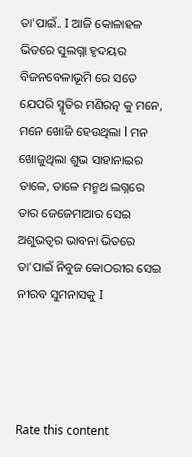ତା'ପାଇଁ.. I ଆଜି କୋଳାହଳ ଭିତରେ ସୁଲଗ୍ନା ହୃଦୟର ବିଜନବେଳାଭୂମି ରେ ସତେ ଯେପରି ସ୍ମୃତିର ମଣିରତ୍ନ କୁ ମନେ, ମନେ ଖୋଜି ହେଉଥିଲା l ମନ ଖୋଜୁଥିଲା ଶୁଭ ସାହାନାଇର ତାଳେ, ତାଳେ ମନ୍ମଥ ଲଗ୍ନରେ ତାର ଜେଜେମାଆର ସେଇ ଅଶୁଭତ୍ବର ଭାବନା ଭିତରେ ତା'ପାଇଁ ନିବୁଜ କୋଠରୀର ସେଇ ନୀରବ ସୁମନାସକୁ I




Rate this content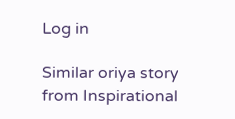Log in

Similar oriya story from Inspirational